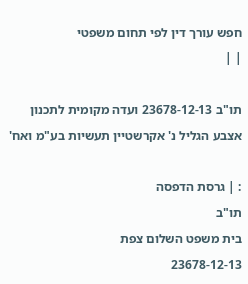חפש עורך דין לפי תחום משפטי
| |

תו"ב 23678-12-13 ועדה מקומית לתכנון אצבע הגליל נ' אקרשטיין תעשיות בע"מ ואח'

: | גרסת הדפסה
תו"ב
בית משפט השלום צפת
23678-12-13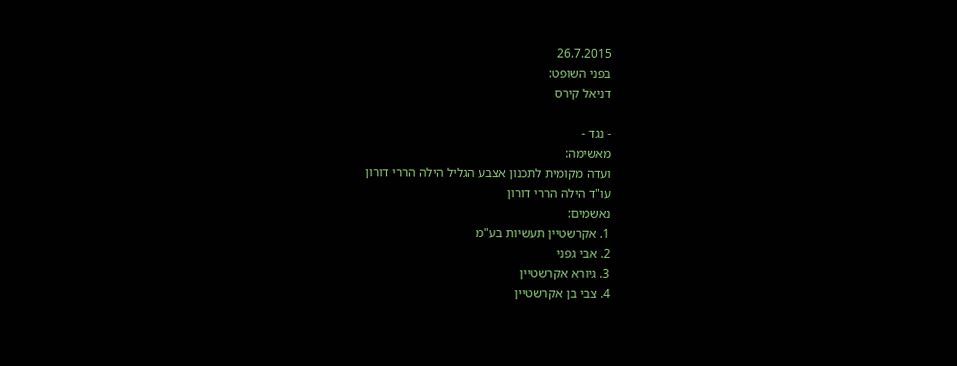26.7.2015
בפני השופט:
דניאל קירס

- נגד -
מאשימה:
ועדה מקומית לתכנון אצבע הגליל הילה הררי דורון
עו"ד הילה הררי דורון
נאשמים:
1. אקרשטיין תעשיות בע"מ
2. אבי גפני
3. גיורא אקרשטיין
4. צבי בן אקרשטיין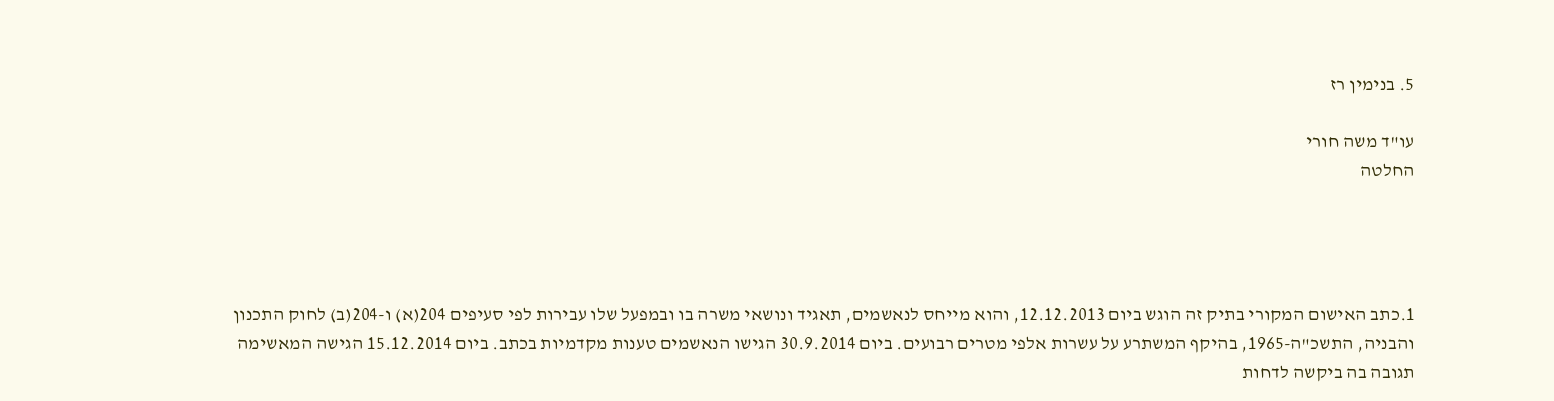5. בנימין רז

עו"ד משה חורי
החלטה




1.כתב האישום המקורי בתיק זה הוגש ביום 12.12.2013, והוא מייחס לנאשמים, תאגיד ונושאי משרה בו ובמפעל שלו עבירות לפי סעיפים 204(א) ו-204(ב) לחוק התכנון והבניה, התשכ"ה-1965, בהיקף המשתרע על עשרות אלפי מטרים רבועים. ביום 30.9.2014 הגישו הנאשמים טענות מקדמיות בכתב. ביום 15.12.2014 הגישה המאשימה תגובה בה ביקשה לדחות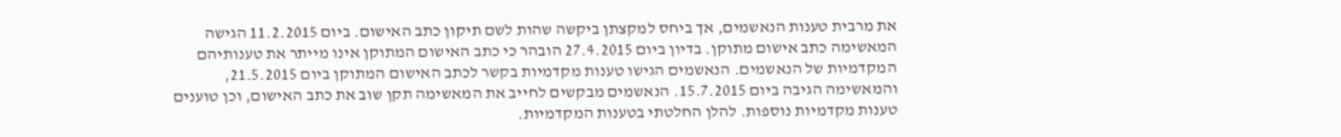את מרבית טענות הנאשמים, אך ביחס למקצתן ביקשה שהות לשם תיקון כתב האישום. ביום 11.2.2015 הגישה המאשימה כתב אישום מתוקן. בדיון ביום 27.4.2015 הובהר כי כתב האישום המתוקן אינו מייתר את טענותיהם המקדמיות של הנאשמים. הנאשמים הגישו טענות מקדמיות בקשר לכתב האישום המתוקן ביום 21.5.2015, והמאשימה הגיבה ביום 15.7.2015. הנאשמים מבקשים לחייב את המאשימה תקן שוב את כתב האישום, וכן טוענים טענות מקדמיות נוספות. להלן החלטתי בטענות המקדמיות.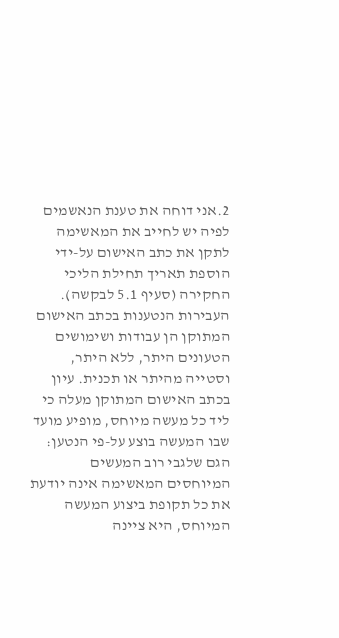2.אני דוחה את טענת הנאשמים לפיה יש לחייב את המאשימה לתקן את כתב האישום על-ידי הוספת תאריך תחילת הליכי החקירה (סעיף 5.1 לבקשה). העבירות הנטענות בכתב האישום המתוקן הן עבודות ושימושים הטעונים היתר, ללא היתר, וסטייה מהיתר או תכנית. עיון בכתב האישום המתוקן מעלה כי ליד כל מעשה מיוחס, מופיע מועד שבו המעשה בוצע על-פי הנטען: הגם שלגבי רוב המעשים המיוחסים המאשימה אינה יודעת את כל תקופת ביצוע המעשה המיוחס, היא ציינה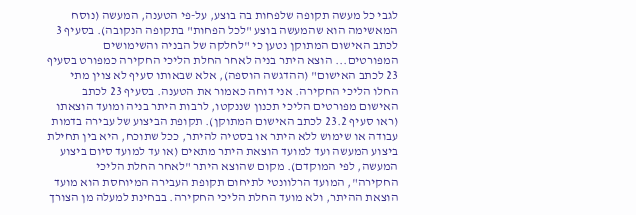לגבי כל מעשה תקופה שלפחות בה בוצע, על-פי הטענה, המעשה (נוסח המאשימה הוא שהמעשה בוצע "לכל הפחות" בתקופה הנקובה). בסעיף 3 לכתב האישום המתוקן נטען כי "לחלקה של הבניה והשימושים המפורטים... הוצא היתר בניה לאחר החלת הליכי החקירה כמפורט בסעיף 23 לכתב האישום" (ההדגשה הוספה), אלא שבאותו סעיף לא צוין מתי החלו הליכי החקירה. אני דוחה כאמור את הטענה. בסעיף 23 לכתב האישום מפורטים הליכי תכנון שננקטו, לרבות היתר בניה ומועד הוצאתו (ראו סעיף 23.2 לכתב האישום המתוקן). תקופת הביצוע של עבירה בדמות עבודה או שימוש ללא היתר או בסטיה להיתר, ככל שתוכח, היא בין תחילת ביצוע המעשה ועד למועד הוצאת היתר מתאים (או עד למועד סיום ביצוע המעשה, לפי המוקדם). מקום שהוצא היתר "לאחר החלת הליכי החקירה", המועד הרלוונטי לתיחום תקופת העבירה המיוחסת הוא מועד הוצאת ההיתר, ולא מועד החלת הליכי החקירה. בבחינת למעלה מן הצורך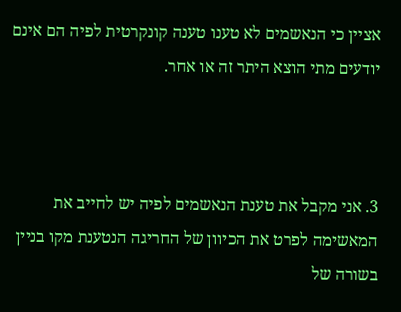אציין כי הנאשמים לא טענו טענה קונקרטית לפיה הם אינם יודעים מתי הוצא היתר זה או אחר.



3. אני מקבל את טענת הנאשמים לפיה יש לחייב את המאשימה לפרט את הכיוון של החריגה הנטענת מקו בניין בשורה של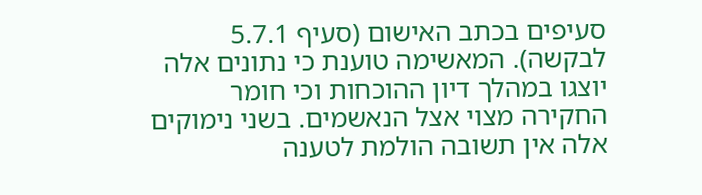סעיפים בכתב האישום (סעיף 5.7.1 לבקשה). המאשימה טוענת כי נתונים אלה יוצגו במהלך דיון ההוכחות וכי חומר החקירה מצוי אצל הנאשמים. בשני נימוקים אלה אין תשובה הולמת לטענה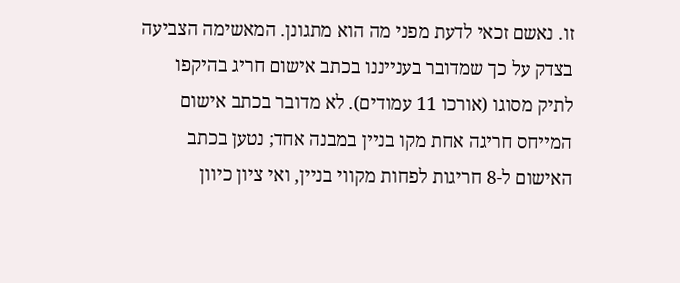זו. נאשם זכאי לדעת מפני מה הוא מתגונן. המאשימה הצביעה בצדק על כך שמדובר בענייננו בכתב אישום חריג בהיקפו לתיק מסוגו (אורכו 11 עמודים). לא מדובר בכתב אישום המייחס חריגה אחת מקו בניין במבנה אחד; נטען בכתב האישום ל-8 חריגות לפחות מקווי בניין, ואי ציון כיוון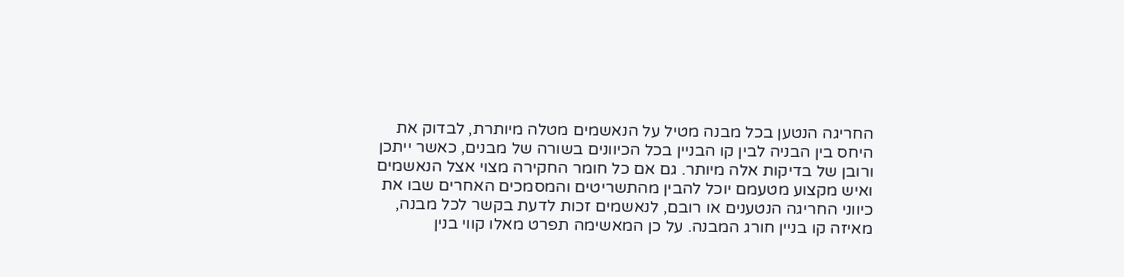החריגה הנטען בכל מבנה מטיל על הנאשמים מטלה מיותרת, לבדוק את היחס בין הבניה לבין קו הבניין בכל הכיוונים בשורה של מבנים, כאשר ייתכן ורובן של בדיקות אלה מיותר. גם אם כל חומר החקירה מצוי אצל הנאשמים ואיש מקצוע מטעמם יוכל להבין מהתשריטים והמסמכים האחרים שבו את כיווני החריגה הנטענים או רובם, לנאשמים זכות לדעת בקשר לכל מבנה, מאיזה קו בניין חורג המבנה. על כן המאשימה תפרט מאלו קווי בנין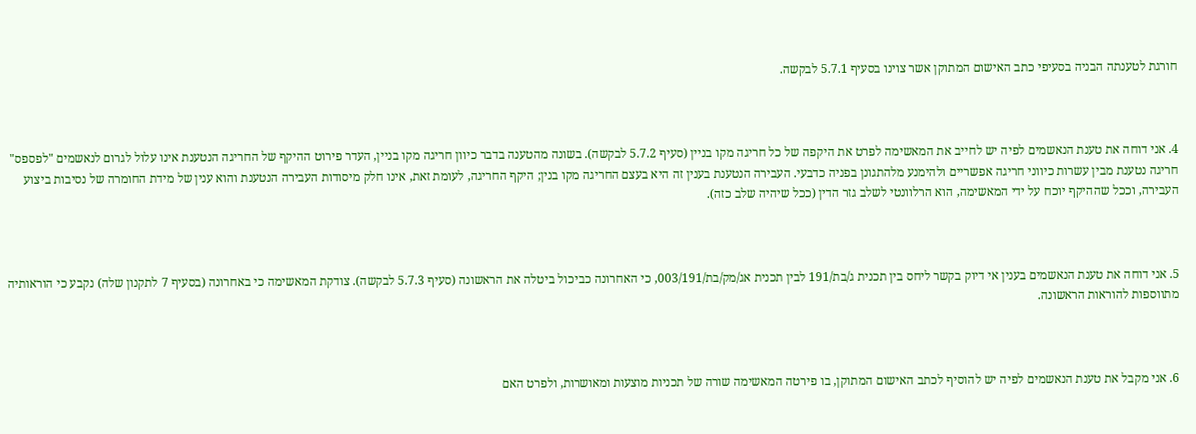חורגת לטענתה הבניה בסעיפי כתב האישום המתוקן אשר צוינו בסעיף 5.7.1 לבקשה.



4. אני דוחה את טענת הנאשמים לפיה יש לחייב את המאשימה לפרט את היקפה של כל חריגה מקו בניין (סעיף 5.7.2 לבקשה). בשונה מהטענה בדבר כיוון חריגה מקו בניין, העדר פירוט ההיקף של החריגה הנטענת אינו עלול לגרום לנאשמים "לפספס" חריגה נטענת מבין עשרות כיווני חריגה אפשריים ולהימנע מלהתגונן בפניה כדבעי. העבירה הנטענת בענין זה היא בעצם החריגה מקו בנין; היקף החריגה, לעומת זאת, אינו חלק מיסודות העבירה הנטענת והוא ענין של מידת החומרה של נסיבות ביצוע העבירה, וככל שההיקף יוכח על ידי המאשימה, הוא הרלוונטי לשלב גזר הדין (ככל שיהיה שלב כזה).



5. אני דוחה את טענת הנאשמים בענין אי דיוק בקשר ליחס בין תכנית ג/בת/191 לבין תכנית אג/מק/בת/003/191, כי האחרונה כביכול ביטלה את הראשונה (סעיף 5.7.3 לבקשה). צודקת המאשימה כי באחרונה (בסעיף 7 לתקנון שלה) נקבע כי הוראותיה מתווספות להוראות הראשונה.



6. אני מקבל את טענת הנאשמים לפיה יש להוסיף לכתב האישום המתוקן, בו פירטה המאשימה שורה של תכניות מוצעות ומאושרות, ולפרט האם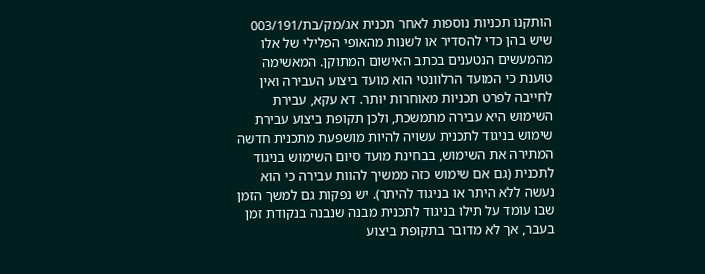הותקנו תכניות נוספות לאחר תכנית אג/מק/בת/003/191 שיש בהן כדי להסדיר או לשנות מהאופי הפלילי של אלו מהמעשים הנטענים בכתב האישום המתוקן. המאשימה טוענת כי המועד הרלוונטי הוא מועד ביצוע העבירה ואין לחייבה לפרט תכניות מאוחרות יותר. דא עקא, עבירת השימוש היא עבירה מתמשכת, ולכן תקופת ביצוע עבירת שימוש בניגוד לתכנית עשויה להיות מושפעת מתכנית חדשה המתירה את השימוש, בבחינת מועד סיום השימוש בניגוד לתכנית (גם אם שימוש כזה ממשיך להוות עבירה כי הוא נעשה ללא היתר או בניגוד להיתר). יש נפקות גם למשך הזמן שבו עומד על תילו בניגוד לתכנית מבנה שנבנה בנקודת זמן בעבר, אך לא מדובר בתקופת ביצוע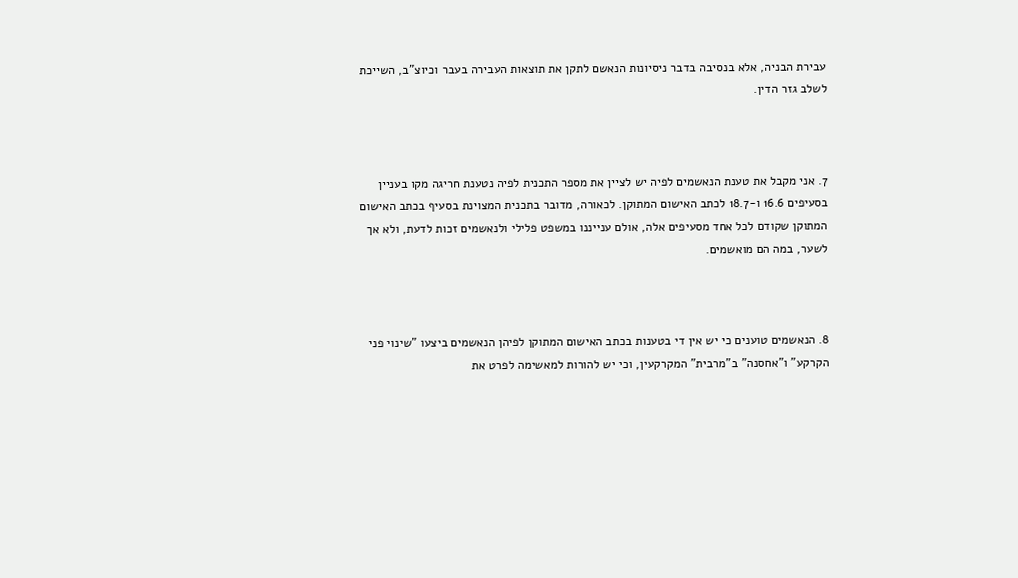עבירת הבניה, אלא בנסיבה בדבר ניסיונות הנאשם לתקן את תוצאות העבירה בעבר וכיוצ"ב, השייכת לשלב גזר הדין.



7. אני מקבל את טענת הנאשמים לפיה יש לציין את מספר התכנית לפיה נטענת חריגה מקו בעניין בסעיפים 16.6 ו-18.7 לכתב האישום המתוקן. לכאורה, מדובר בתכנית המצוינת בסעיף בכתב האישום המתוקן שקודם לכל אחד מסעיפים אלה, אולם ענייננו במשפט פלילי ולנאשמים זכות לדעת, ולא אך לשער, במה הם מואשמים.



8. הנאשמים טוענים כי יש אין די בטענות בכתב האישום המתוקן לפיהן הנאשמים ביצעו "שינוי פני הקרקע" ו"אחסנה" ב"מרבית" המקרקעין, וכי יש להורות למאשימה לפרט את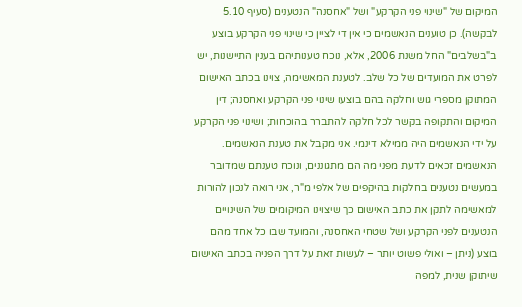המיקום של "שינוי פני הקרקע" ושל "אחסנה" הנטענים (סעיף 5.10 לבקשה). כן טוענים הנאשמים כי אין די לציין כי שינוי פני הקרקע בוצע ב"בשלבים" החל משנת 2006, אלא, נוכח טענותיהם בענין התיישנות, יש לפרט את המועדים של כל שלב. לטענת המאשימה, צוינו בכתב האישום המתוקן מספרי גוש וחלקה בהם בוצעו שינוי פני הקרקע ואחסנה; דין המיקום והתקופה בקשר לכל חלקה להתברר בהוכחות; ושינוי פני הקרקע על ידי הנאשמים היה ממילא דינמי. אני מקבל את טענת הנאשמים. הנאשמים זכאים לדעת מפני מה הם מתגוננים, ונוכח טענתם שמדובר במעשים נטענים בחלקות בהיקפים של אלפי מ"ר, אני רואה לנכון להורות למאשימה לתקן את כתב האישום כך שיצוינו המיקומים של השינויים הנטענים לפני הקרקע ושל שטחי האחסנה, והמועד שבו כל אחד מהם בוצע (ניתן – ואולי פשוט יותר – לעשות זאת על דרך הפניה בכתב האישום שיתוקן שנית, למפה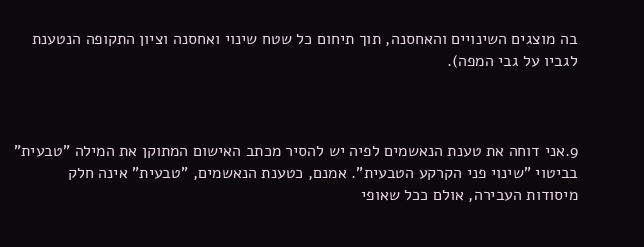בה מוצגים השינויים והאחסנה, תוך תיחום כל שטח שינוי ואחסנה וציון התקופה הנטענת לגביו על גבי המפה).



9.אני דוחה את טענת הנאשמים לפיה יש להסיר מכתב האישום המתוקן את המילה "טבעית" בביטוי "שינוי פני הקרקע הטבעית". אמנם, כטענת הנאשמים, "טבעית" אינה חלק מיסודות העבירה, אולם ככל שאופי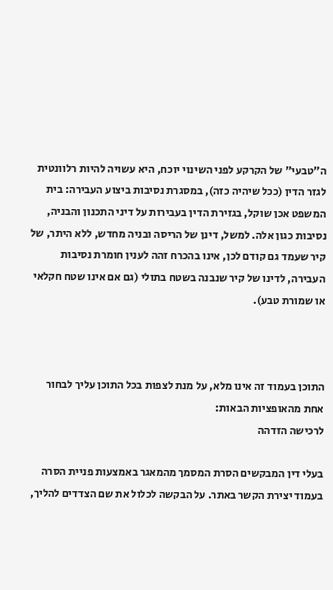ה"טבעי" של הקרקע לפני השינוי יוכח, היא עשויה להיות רלוונטית לגזר הדין (ככל שיהיה כזה), במסגרת נסיבות ביצוע העבירה: בית המשפט אכן שוקל, בגזירת הדין בעבירות על דיני התכנון והבניה, נסיבות כגון אלה. למשל, דינן של הריסה ובניה מחדש, ללא היתר, של קיר שעמד גם קודם לכן, אינו בהכרח זהה לענין חומרת נסיבות העבירה, לדינו של קיר שנבנה בשטח בתולי (גם אם אינו שטח חקלאי או שמורת טבע).



התוכן בעמוד זה אינו מלא, על מנת לצפות בכל התוכן עליך לבחור אחת מהאופציות הבאות:
לרכישה הזדהה

בעלי דין המבקשים הסרת המסמך מהמאגר באמצעות פניית הסרה בעמוד יצירת הקשר באתר. על הבקשה לכלול את שם הצדדים להליך,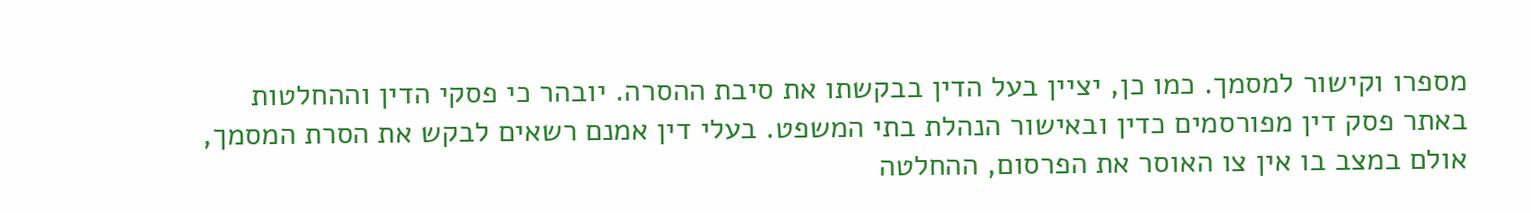מספרו וקישור למסמך. כמו כן, יציין בעל הדין בבקשתו את סיבת ההסרה. יובהר כי פסקי הדין וההחלטות באתר פסק דין מפורסמים כדין ובאישור הנהלת בתי המשפט. בעלי דין אמנם רשאים לבקש את הסרת המסמך, אולם במצב בו אין צו האוסר את הפרסום, ההחלטה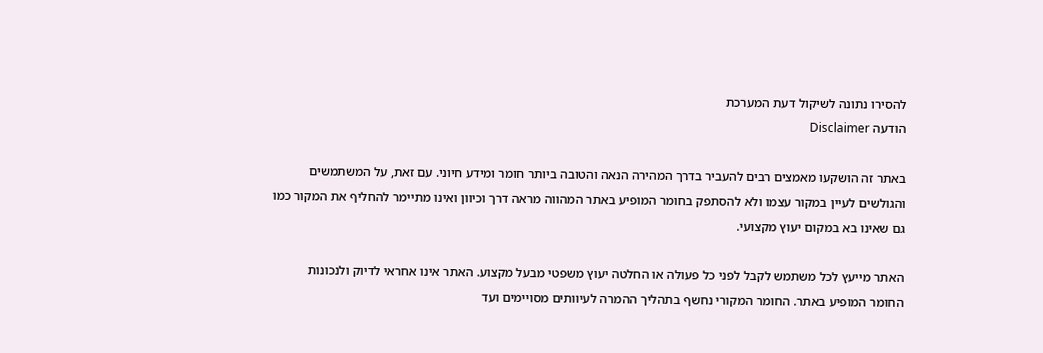להסירו נתונה לשיקול דעת המערכת
הודעה Disclaimer

באתר זה הושקעו מאמצים רבים להעביר בדרך המהירה הנאה והטובה ביותר חומר ומידע חיוני. עם זאת, על המשתמשים והגולשים לעיין במקור עצמו ולא להסתפק בחומר המופיע באתר המהווה מראה דרך וכיוון ואינו מתיימר להחליף את המקור כמו גם שאינו בא במקום יעוץ מקצועי.

האתר מייעץ לכל משתמש לקבל לפני כל פעולה או החלטה יעוץ משפטי מבעל מקצוע. האתר אינו אחראי לדיוק ולנכונות החומר המופיע באתר. החומר המקורי נחשף בתהליך ההמרה לעיוותים מסויימים ועד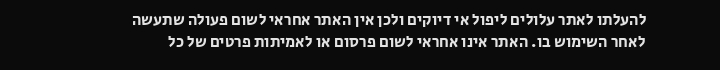להעלתו לאתר עלולים ליפול אי דיוקים ולכן אין האתר אחראי לשום פעולה שתעשה לאחר השימוש בו. האתר אינו אחראי לשום פרסום או לאמיתות פרטים של כל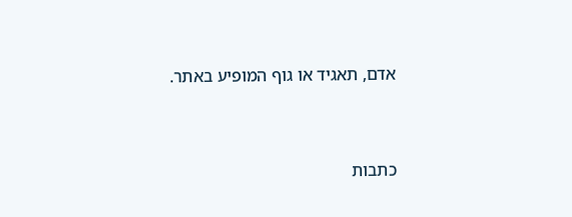אדם, תאגיד או גוף המופיע באתר.




כתבות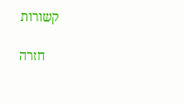קשורות

    חזרה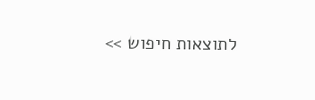לתוצאות חיפוש >>